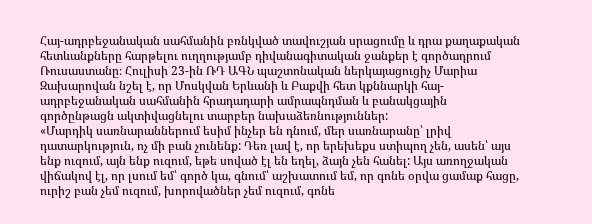Հայ-ադրբեջանական սահմանին բռնկված տավուշյան սրացումը և դրա քաղաքական հետևանքները հարթելու ուղղությամբ դիվանագիտական ջանքեր է գործադրում Ռուսաստանը։ Հուլիսի 23-ին ՌԴ ԱԳՆ պաշտոնական ներկայացուցիչ Մարիա Զախարովան նշել է, որ Մոսկվան Երևանի և Բաքվի հետ կքննարկի հայ-ադրբեջանական սահմանին հրադադարի ամրապնդման և բանակցային գործընթացն ակտիվացնելու տարբեր նախաձեռնություններ:
«Մարդիկ սառնարաններում եսիմ ինչեր են դնում, մեր սառնարանը՝ լրիվ դատարկություն, ոչ մի բան չունենք: Դեռ լավ է, որ երեխեքս ստիպող չեն, ասեն՝ այս ենք ուզում, այն ենք ուզում, եթե սոված էլ են եղել, ձայն չեն հանել: Այս առողջական վիճակով էլ, որ լսում եմ՝ գործ կա, գնում՝ աշխատում եմ, որ գոնե օրվա ցամաք հացը, ուրիշ բան չեմ ուզում, խորովածներ չեմ ուզում, գոնե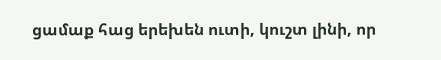ցամաք հաց երեխեն ուտի, կուշտ լինի, որ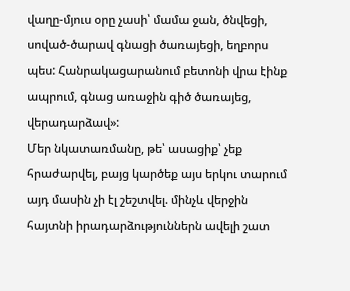վաղը-մյուս օրը չասի՝ մամա ջան, ծնվեցի, սոված-ծարավ գնացի ծառայեցի, եղբորս պես: Հանրակացարանում բետոնի վրա էինք ապրում, գնաց առաջին գիծ ծառայեց, վերադարձավ»:
Մեր նկատառմանը, թե՝ ասացիք՝ չեք հրաժարվել, բայց կարծեք այս երկու տարում այդ մասին չի էլ շեշտվել. մինչև վերջին հայտնի իրադարձություններն ավելի շատ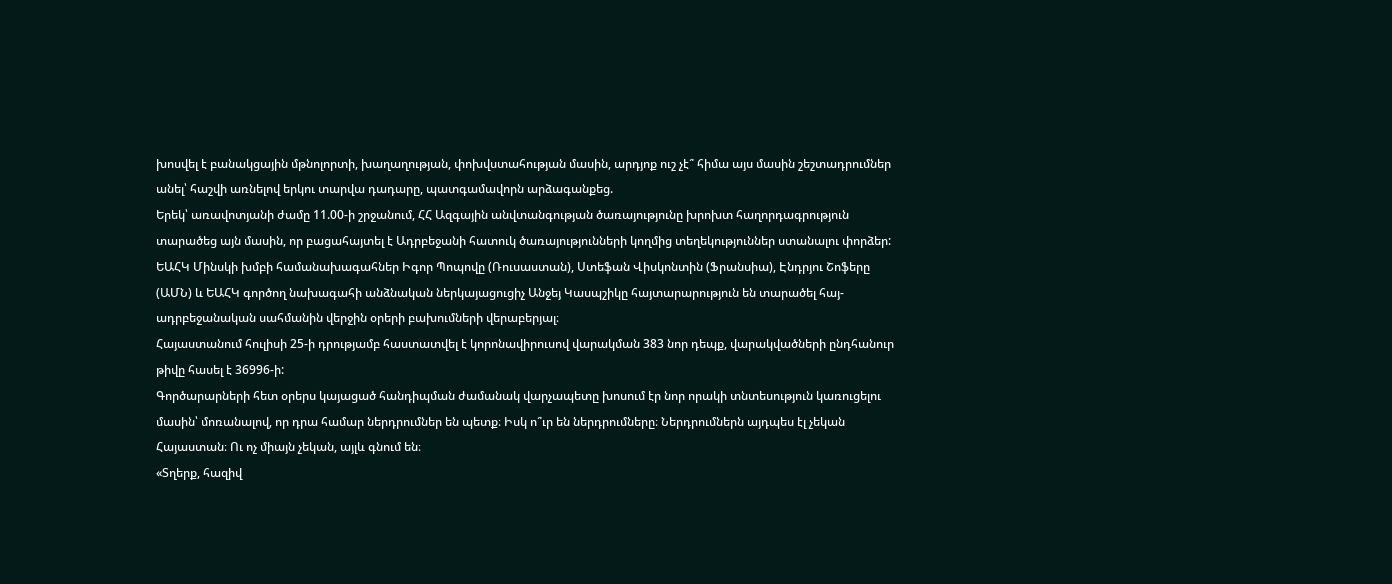խոսվել է բանակցային մթնոլորտի, խաղաղության, փոխվստահության մասին, արդյոք ուշ չէ՞ հիմա այս մասին շեշտադրումներ անել՝ հաշվի առնելով երկու տարվա դադարը, պատգամավորն արձագանքեց.
Երեկ՝ առավոտյանի ժամը 11.00-ի շրջանում, ՀՀ Ազգային անվտանգության ծառայությունը խրոխտ հաղորդագրություն տարածեց այն մասին, որ բացահայտել է Ադրբեջանի հատուկ ծառայությունների կողմից տեղեկություններ ստանալու փորձեր:
ԵԱՀԿ Մինսկի խմբի համանախագահներ Իգոր Պոպովը (Ռուսաստան), Ստեֆան Վիսկոնտին (Ֆրանսիա), Էնդրյու Շոֆերը (ԱՄՆ) և ԵԱՀԿ գործող նախագահի անձնական ներկայացուցիչ Անջեյ Կասպշիկը հայտարարություն են տարածել հայ-ադրբեջանական սահմանին վերջին օրերի բախումների վերաբերյալ։
Հայաստանում հուլիսի 25-ի դրությամբ հաստատվել է կորոնավիրուսով վարակման 383 նոր դեպք, վարակվածների ընդհանուր թիվը հասել է 36996-ի:
Գործարարների հետ օրերս կայացած հանդիպման ժամանակ վարչապետը խոսում էր նոր որակի տնտեսություն կառուցելու մասին՝ մոռանալով, որ դրա համար ներդրումներ են պետք։ Իսկ ո՞ւր են ներդրումները։ Ներդրումներն այդպես էլ չեկան Հայաստան։ Ու ոչ միայն չեկան, այլև գնում են։
«Տղերք, հազիվ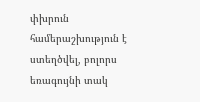փխրուն համերաշխություն է ստեղծվել, բոլորս եռագույնի տակ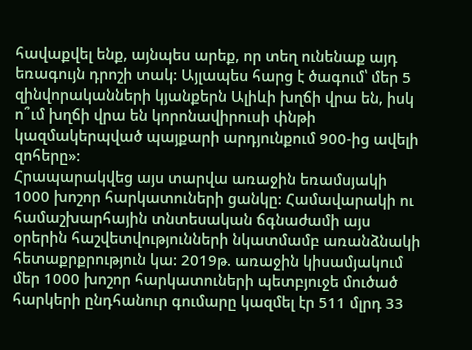հավաքվել ենք, այնպես արեք, որ տեղ ունենաք այդ եռագույն դրոշի տակ: Այլապես հարց է ծագում՝ մեր 5 զինվորականների կյանքերն Ալիևի խղճի վրա են, իսկ ո՞ւմ խղճի վրա են կորոնավիրուսի փնթի կազմակերպված պայքարի արդյունքում 900-ից ավելի զոհերը»:
Հրապարակվեց այս տարվա առաջին եռամսյակի 1000 խոշոր հարկատուների ցանկը: Համավարակի ու համաշխարհային տնտեսական ճգնաժամի այս օրերին հաշվետվությունների նկատմամբ առանձնակի հետաքրքրություն կա: 2019թ. առաջին կիսամյակում մեր 1000 խոշոր հարկատուների պետբյուջե մուծած հարկերի ընդհանուր գումարը կազմել էր 511 մլրդ 33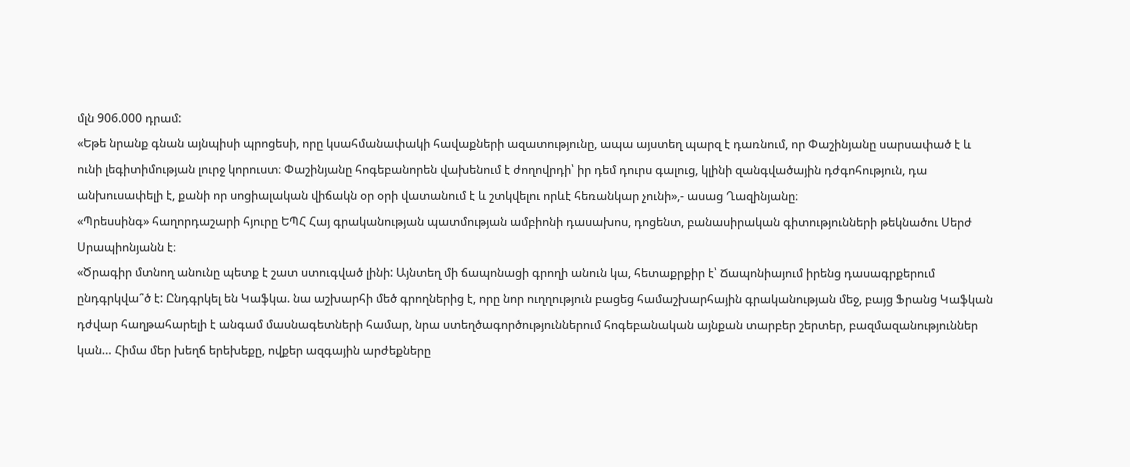մլն 906.000 դրամ:
«Եթե նրանք գնան այնպիսի պրոցեսի, որը կսահմանափակի հավաքների ազատությունը, ապա այստեղ պարզ է դառնում, որ Փաշինյանը սարսափած է և ունի լեգիտիմության լուրջ կորուստ։ Փաշինյանը հոգեբանորեն վախենում է ժողովրդի՝ իր դեմ դուրս գալուց, կլինի զանգվածային դժգոհություն, դա անխուսափելի է, քանի որ սոցիալական վիճակն օր օրի վատանում է և շտկվելու որևէ հեռանկար չունի»,- ասաց Ղազինյանը։
«Պրեսսինգ» հաղորդաշարի հյուրը ԵՊՀ Հայ գրականության պատմության ամբիոնի դասախոս, դոցենտ, բանասիրական գիտությունների թեկնածու Սերժ Սրապիոնյանն է։
«Ծրագիր մտնող անունը պետք է շատ ստուգված լինի: Այնտեղ մի ճապոնացի գրողի անուն կա, հետաքրքիր է՝ Ճապոնիայում իրենց դասագրքերում ընդգրկվա՞ծ է: Ընդգրկել են Կաֆկա. նա աշխարհի մեծ գրողներից է, որը նոր ուղղություն բացեց համաշխարհային գրականության մեջ, բայց Ֆրանց Կաֆկան դժվար հաղթահարելի է անգամ մասնագետների համար, նրա ստեղծագործություններում հոգեբանական այնքան տարբեր շերտեր, բազմազանություններ կան… Հիմա մեր խեղճ երեխեքը, ովքեր ազգային արժեքները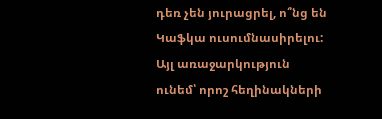դեռ չեն յուրացրել, ո՞նց են Կաֆկա ուսումնասիրելու: Այլ առաջարկություն ունեմ՝ որոշ հեղինակների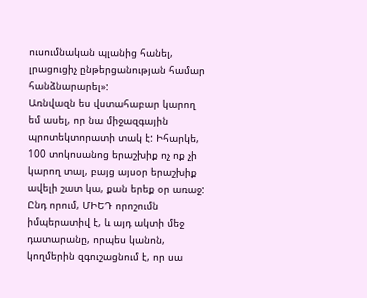ուսումնական պլանից հանել, լրացուցիչ ընթերցանության համար հանձնարարել»:
Առնվազն ես վստահաբար կարող եմ ասել, որ նա միջազգային պրոտեկտորատի տակ է: Իհարկե, 100 տոկոսանոց երաշխիք ոչ ոք չի կարող տալ, բայց այսօր երաշխիք ավելի շատ կա, քան երեք օր առաջ: Ընդ որում, ՄԻԵԴ որոշումն իմպերատիվ է, և այդ ակտի մեջ դատարանը, որպես կանոն, կողմերին զգուշացնում է, որ սա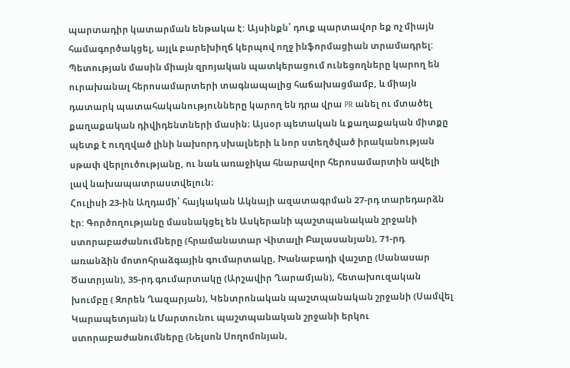պարտադիր կատարման ենթակա է: Այսինքն՝ դուք պարտավոր եք ոչ միայն համագործակցել, այլև բարեխիղճ կերպով ողջ ինֆորմացիան տրամադրել:
Պետության մասին միայն զրոյական պատկերացում ունեցողները կարող են ուրախանալ հերոսամարտերի տագնապալից հաճախացմամբ, և միայն դատարկ պատահականությունները կարող են դրա վրա PR անել ու մտածել քաղաքական դիվիդենտների մասին։ Այսօր պետական և քաղաքական միտքը պետք է ուղղված լինի նախորդ սխալների և նոր ստեղծված իրականության սթափ վերլուծությանը, ու նաև առաջիկա հնարավոր հերոսամարտին ավելի լավ նախապատրաստվելուն։
Հուլիսի 23-ին Աղդամի՝ հայկական Ակնայի ազատագրման 27-րդ տարեդարձն էր: Գործողությանը մասնակցել են Ասկերանի պաշտպանական շրջանի ստորաբաժանումները (հրամանատար Վիտալի Բալասանյան), 71-րդ առանձին մոտոհրաձգային գումարտակը, Խանաբադի վաշտը (Սանասար Ծատրյան), 35-րդ գումարտակը (Արշավիր Ղարամյան), հետախուզական խումբը ( Զորեն Ղազարյան), Կենտրոնական պաշտպանական շրջանի (Սամվել Կարապետյան) և Մարտունու պաշտպանական շրջանի երկու ստորաբաժանումները (Նելսոն Սողոմոնյան,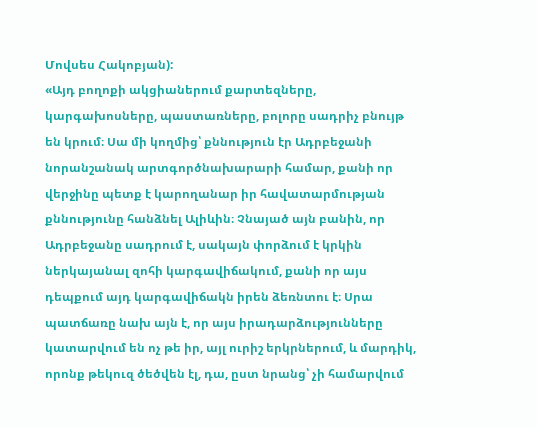Մովսես Հակոբյան):
«Այդ բողոքի ակցիաներում քարտեզները, կարգախոսները, պաստառները, բոլորը սադրիչ բնույթ են կրում։ Սա մի կողմից՝ քննություն էր Ադրբեջանի նորանշանակ արտգործնախարարի համար, քանի որ վերջինը պետք է կարողանար իր հավատարմության քննությունը հանձնել Ալիևին։ Չնայած այն բանին, որ Ադրբեջանը սադրում է, սակայն փորձում է կրկին ներկայանալ զոհի կարգավիճակում, քանի որ այս դեպքում այդ կարգավիճակն իրեն ձեռնտու է։ Սրա պատճառը նախ այն է, որ այս իրադարձությունները կատարվում են ոչ թե իր, այլ ուրիշ երկրներում, և մարդիկ, որոնք թեկուզ ծեծվեն էլ, դա, ըստ նրանց՝ չի համարվում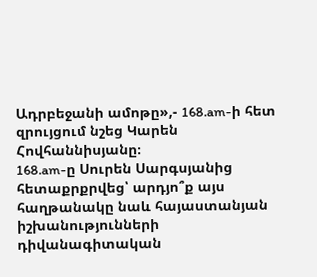Ադրբեջանի ամոթը»,- 168.am-ի հետ զրույցում նշեց Կարեն Հովհաննիսյանը։
168.am-ը Սուրեն Սարգսյանից հետաքրքրվեց՝ արդյո՞ք այս հաղթանակը նաև հայաստանյան իշխանությունների դիվանագիտական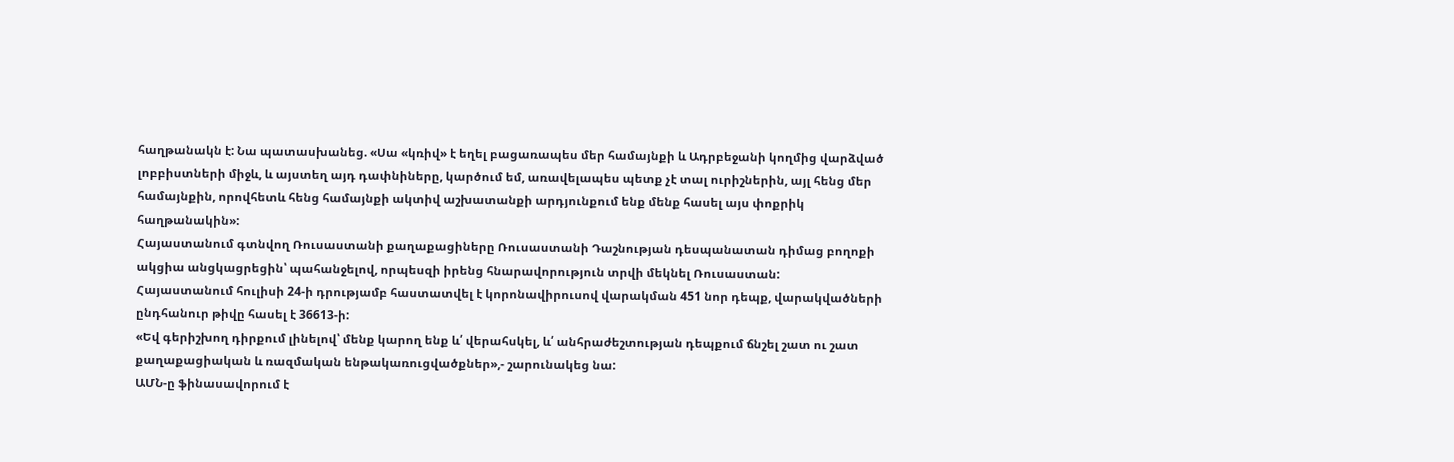հաղթանակն է: Նա պատասխանեց. «Սա «կռիվ» է եղել բացառապես մեր համայնքի և Ադրբեջանի կողմից վարձված լոբբիստների միջև, և այստեղ այդ դափնիները, կարծում եմ, առավելապես պետք չէ տալ ուրիշներին, այլ հենց մեր համայնքին, որովհետև հենց համայնքի ակտիվ աշխատանքի արդյունքում ենք մենք հասել այս փոքրիկ հաղթանակին»:
Հայաստանում գտնվող Ռուսաստանի քաղաքացիները Ռուսաստանի Դաշնության դեսպանատան դիմաց բողոքի ակցիա անցկացրեցին՝ պահանջելով, որպեսզի իրենց հնարավորություն տրվի մեկնել Ռուսաստան:
Հայաստանում հուլիսի 24-ի դրությամբ հաստատվել է կորոնավիրուսով վարակման 451 նոր դեպք, վարակվածների ընդհանուր թիվը հասել է 36613-ի:
«Եվ գերիշխող դիրքում լինելով՝ մենք կարող ենք և՛ վերահսկել, և՛ անհրաժեշտության դեպքում ճնշել շատ ու շատ քաղաքացիական և ռազմական ենթակառուցվածքներ»,- շարունակեց նա:
ԱՄՆ-ը ֆինասավորում է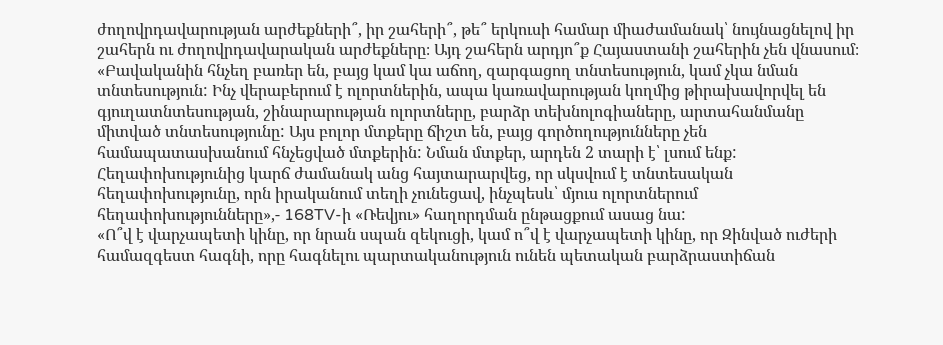ժողովրդավարության արժեքների՞, իր շահերի՞, թե՞ երկուսի համար միաժամանակ՝ նույնացնելով իր շահերն ու ժողովրդավարական արժեքները։ Այդ շահերն արդյո՞ք Հայաստանի շահերին չեն վնասում։
«Բավականին հնչեղ բառեր են, բայց կամ կա աճող, զարգացող տնտեսություն, կամ չկա նման տնտեսություն: Ինչ վերաբերում է ոլորտներին, ապա կառավարության կողմից թիրախավորվել են գյուղատնտեսության, շինարարության ոլորտները, բարձր տեխնոլոգիաները, արտահանմանը միտված տնտեսությունը: Այս բոլոր մտքերը ճիշտ են, բայց գործողությունները չեն համապատասխանում հնչեցված մտքերին: Նման մտքեր, արդեն 2 տարի է՝ լսում ենք: Հեղափոխությունից կարճ ժամանակ անց հայտարարվեց, որ սկսվում է տնտեսական հեղափոխությունը, որն իրականում տեղի չունեցավ, ինչպեսև՝ մյուս ոլորտներում հեղափոխությունները»,- 168TV-ի «Ռեվյու» հաղորդման ընթացքում ասաց նա:
«Ո՞վ է վարչապետի կինը, որ նրան սպան զեկուցի, կամ ո՞վ է վարչապետի կինը, որ Զինված ուժերի համազգեստ հագնի, որը հագնելու պարտականություն ունեն պետական բարձրաստիճան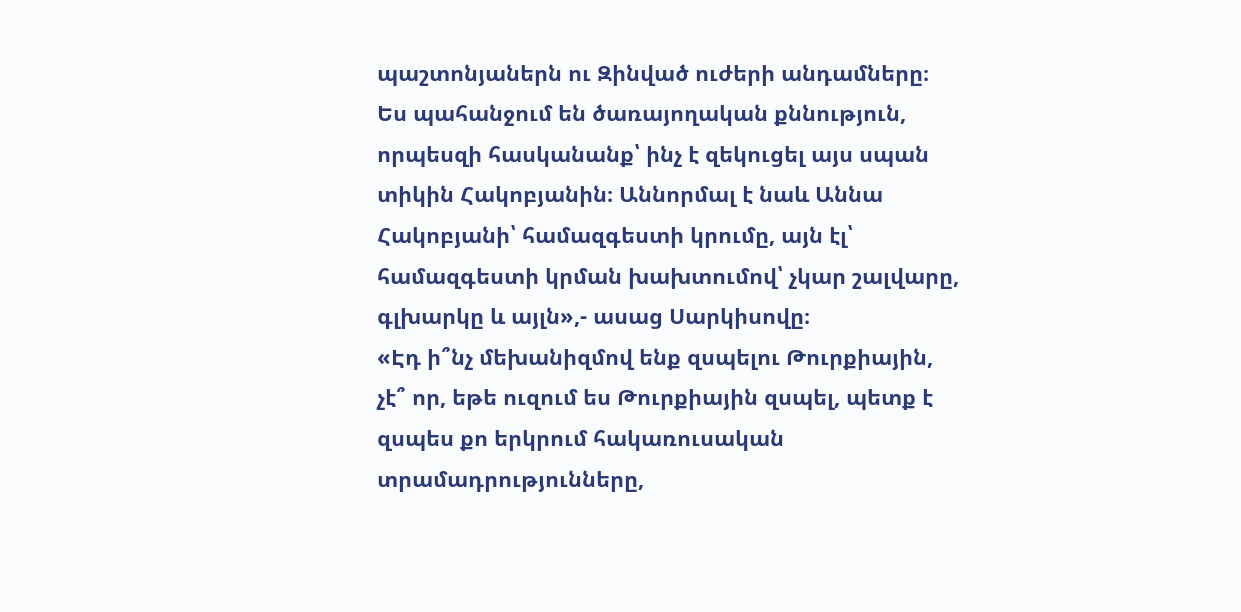պաշտոնյաներն ու Զինված ուժերի անդամները։ Ես պահանջում են ծառայողական քննություն, որպեսզի հասկանանք՝ ինչ է զեկուցել այս սպան տիկին Հակոբյանին։ Աննորմալ է նաև Աննա Հակոբյանի՝ համազգեստի կրումը, այն էլ՝ համազգեստի կրման խախտումով՝ չկար շալվարը, գլխարկը և այլն»,- ասաց Սարկիսովը։
«Էդ ի՞նչ մեխանիզմով ենք զսպելու Թուրքիային, չէ՞ որ, եթե ուզում ես Թուրքիային զսպել, պետք է զսպես քո երկրում հակառուսական տրամադրությունները,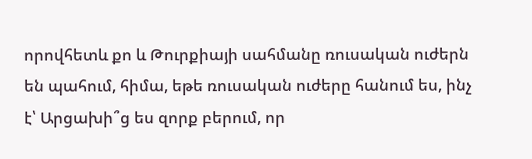որովհետև քո և Թուրքիայի սահմանը ռուսական ուժերն են պահում, հիմա, եթե ռուսական ուժերը հանում ես, ինչ է՝ Արցախի՞ց ես զորք բերում, որ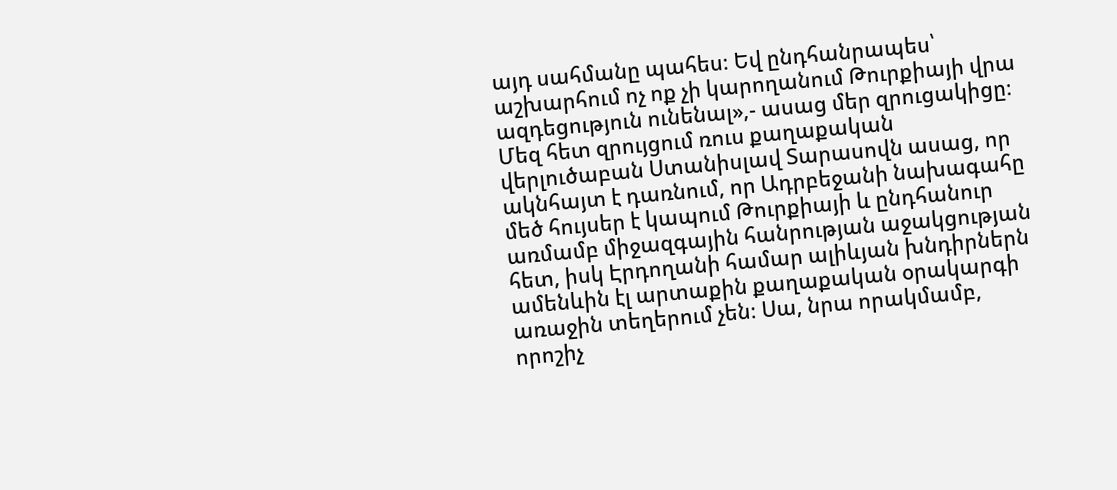այդ սահմանը պահես։ Եվ ընդհանրապես՝ աշխարհում ոչ ոք չի կարողանում Թուրքիայի վրա ազդեցություն ունենալ»,- ասաց մեր զրուցակիցը։
Մեզ հետ զրույցում ռուս քաղաքական վերլուծաբան Ստանիսլավ Տարասովն ասաց, որ ակնհայտ է դառնում, որ Ադրբեջանի նախագահը մեծ հույսեր է կապում Թուրքիայի և ընդհանուր առմամբ միջազգային հանրության աջակցության հետ, իսկ Էրդողանի համար ալիևյան խնդիրներն ամենևին էլ արտաքին քաղաքական օրակարգի առաջին տեղերում չեն։ Սա, նրա որակմամբ, որոշիչ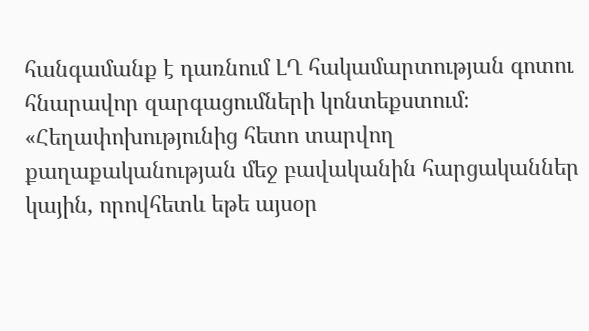հանգամանք է դառնում ԼՂ հակամարտության գոտու հնարավոր զարգացումների կոնտեքստում։
«Հեղափոխությունից հետո տարվող քաղաքականության մեջ բավականին հարցականներ կային, որովհետև եթե այսօր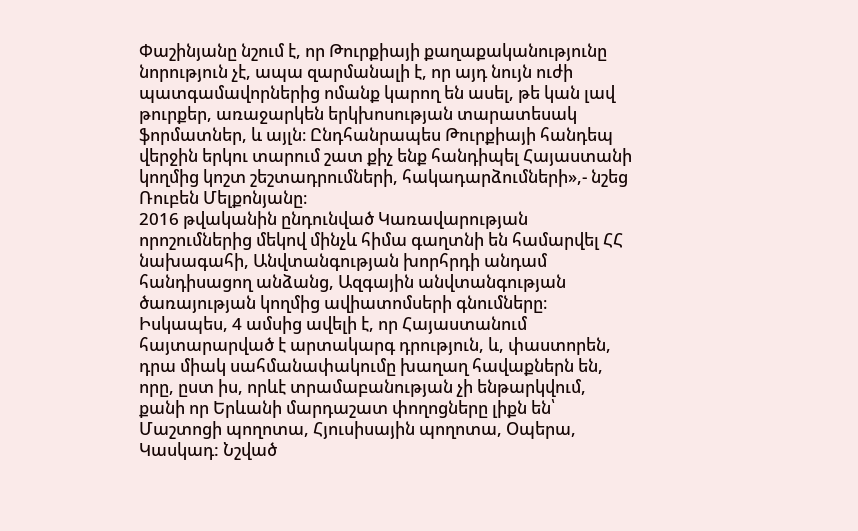Փաշինյանը նշում է, որ Թուրքիայի քաղաքականությունը նորություն չէ, ապա զարմանալի է, որ այդ նույն ուժի պատգամավորներից ոմանք կարող են ասել, թե կան լավ թուրքեր, առաջարկեն երկխոսության տարատեսակ ֆորմատներ, և այլն։ Ընդհանրապես Թուրքիայի հանդեպ վերջին երկու տարում շատ քիչ ենք հանդիպել Հայաստանի կողմից կոշտ շեշտադրումների, հակադարձումների»,- նշեց Ռուբեն Մելքոնյանը։
2016 թվականին ընդունված Կառավարության որոշումներից մեկով մինչև հիմա գաղտնի են համարվել ՀՀ նախագահի, Անվտանգության խորհրդի անդամ հանդիսացող անձանց, Ազգային անվտանգության ծառայության կողմից ավիատոմսերի գնումները։
Իսկապես, 4 ամսից ավելի է, որ Հայաստանում հայտարարված է արտակարգ դրություն, և, փաստորեն, դրա միակ սահմանափակումը խաղաղ հավաքներն են, որը, ըստ իս, որևէ տրամաբանության չի ենթարկվում, քանի որ Երևանի մարդաշատ փողոցները լիքն են՝ Մաշտոցի պողոտա, Հյուսիսային պողոտա, Օպերա, Կասկադ: Նշված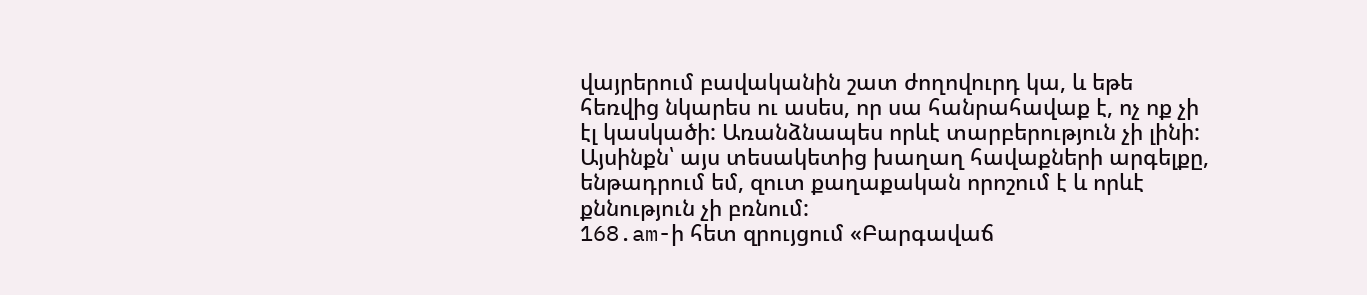վայրերում բավականին շատ ժողովուրդ կա, և եթե հեռվից նկարես ու ասես, որ սա հանրահավաք է, ոչ ոք չի էլ կասկածի: Առանձնապես որևէ տարբերություն չի լինի: Այսինքն՝ այս տեսակետից խաղաղ հավաքների արգելքը, ենթադրում եմ, զուտ քաղաքական որոշում է և որևէ քննություն չի բռնում:
168.am-ի հետ զրույցում «Բարգավաճ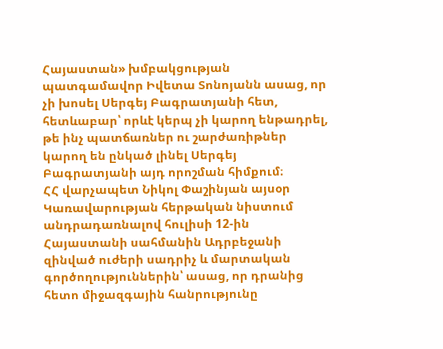Հայաստան» խմբակցության պատգամավոր Իվետա Տոնոյանն ասաց, որ չի խոսել Սերգեյ Բագրատյանի հետ, հետևաբար՝ որևէ կերպ չի կարող ենթադրել, թե ինչ պատճառներ ու շարժառիթներ կարող են ընկած լինել Սերգեյ Բագրատյանի այդ որոշման հիմքում։
ՀՀ վարչապետ Նիկոլ Փաշինյան այսօր Կառավարության հերթական նիստում անդրադառնալով հուլիսի 12-ին Հայաստանի սահմանին Ադրբեջանի զինված ուժերի սադրիչ և մարտական գործողություններին՝ ասաց, որ դրանից հետո միջազգային հանրությունը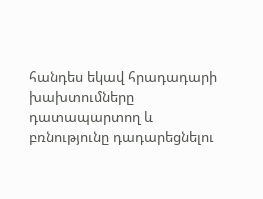հանդես եկավ հրադադարի խախտումները դատապարտող և բռնությունը դադարեցնելու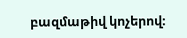բազմաթիվ կոչերով։